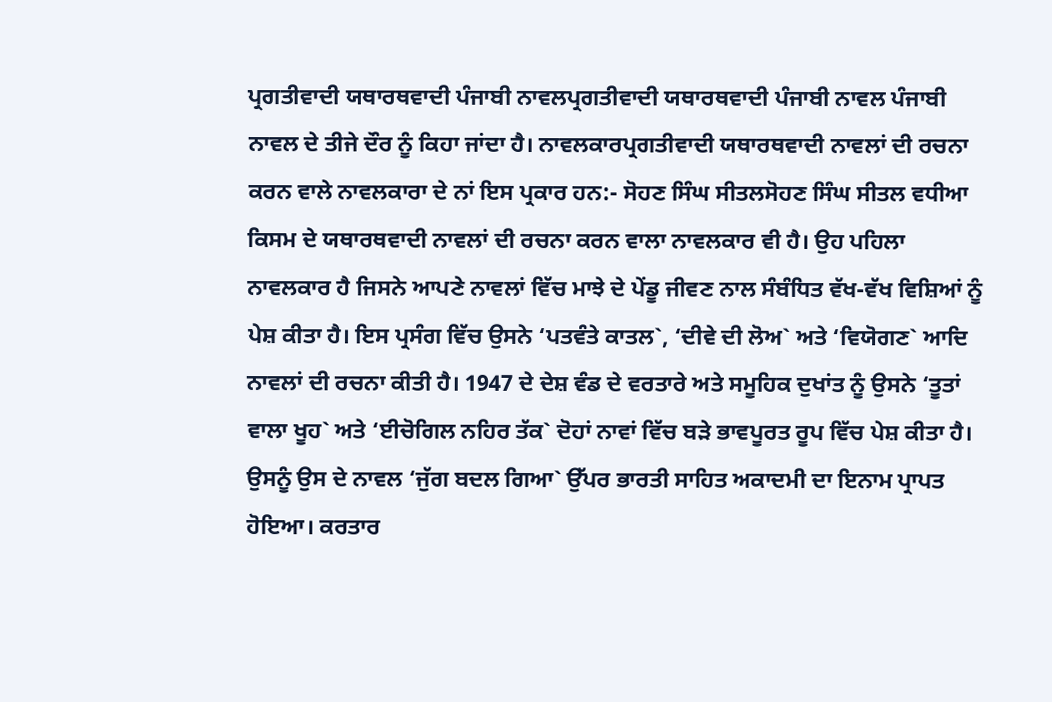ਪ੍ਰਗਤੀਵਾਦੀ ਯਥਾਰਥਵਾਦੀ ਪੰਜਾਬੀ ਨਾਵਲਪ੍ਰਗਤੀਵਾਦੀ ਯਥਾਰਥਵਾਦੀ ਪੰਜਾਬੀ ਨਾਵਲ ਪੰਜਾਬੀ ਨਾਵਲ ਦੇ ਤੀਜੇ ਦੌਰ ਨੂੰ ਕਿਹਾ ਜਾਂਦਾ ਹੈ। ਨਾਵਲਕਾਰਪ੍ਰਗਤੀਵਾਦੀ ਯਥਾਰਥਵਾਦੀ ਨਾਵਲਾਂ ਦੀ ਰਚਨਾ ਕਰਨ ਵਾਲੇ ਨਾਵਲਕਾਰਾ ਦੇ ਨਾਂ ਇਸ ਪ੍ਰਕਾਰ ਹਨ:- ਸੋਹਣ ਸਿੰਘ ਸੀਤਲਸੋਹਣ ਸਿੰਘ ਸੀਤਲ ਵਧੀਆ ਕਿਸਮ ਦੇ ਯਥਾਰਥਵਾਦੀ ਨਾਵਲਾਂ ਦੀ ਰਚਨਾ ਕਰਨ ਵਾਲਾ ਨਾਵਲਕਾਰ ਵੀ ਹੈ। ਉਹ ਪਹਿਲਾ ਨਾਵਲਕਾਰ ਹੈ ਜਿਸਨੇ ਆਪਣੇ ਨਾਵਲਾਂ ਵਿੱਚ ਮਾਝੇ ਦੇ ਪੇਂਡੂ ਜੀਵਣ ਨਾਲ ਸੰਬੰਧਿਤ ਵੱਖ-ਵੱਖ ਵਿਸ਼ਿਆਂ ਨੂੰ ਪੇਸ਼ ਕੀਤਾ ਹੈ। ਇਸ ਪ੍ਰਸੰਗ ਵਿੱਚ ਉਸਨੇ ‘ਪਤਵੰਤੇ ਕਾਤਲ`, ‘ਦੀਵੇ ਦੀ ਲੋਅ` ਅਤੇ ‘ਵਿਯੋਗਣ` ਆਦਿ ਨਾਵਲਾਂ ਦੀ ਰਚਨਾ ਕੀਤੀ ਹੈ। 1947 ਦੇ ਦੇਸ਼ ਵੰਡ ਦੇ ਵਰਤਾਰੇ ਅਤੇ ਸਮੂਹਿਕ ਦੁਖਾਂਤ ਨੂੰ ਉਸਨੇ ‘ਤੂਤਾਂ ਵਾਲਾ ਖੂਹ` ਅਤੇ ‘ਈਚੋਗਿਲ ਨਹਿਰ ਤੱਕ` ਦੋਹਾਂ ਨਾਵਾਂ ਵਿੱਚ ਬੜੇ ਭਾਵਪੂਰਤ ਰੂਪ ਵਿੱਚ ਪੇਸ਼ ਕੀਤਾ ਹੈ। ਉਸਨੂੰ ਉਸ ਦੇ ਨਾਵਲ ‘ਜੁੱਗ ਬਦਲ ਗਿਆ` ਉੱਪਰ ਭਾਰਤੀ ਸਾਹਿਤ ਅਕਾਦਮੀ ਦਾ ਇਨਾਮ ਪ੍ਰਾਪਤ ਹੋਇਆ। ਕਰਤਾਰ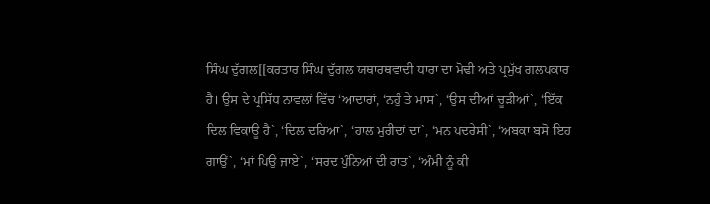ਸਿੰਘ ਦੁੱਗਲ[[ਕਰਤਾਰ ਸਿੰਘ ਦੁੱਗਲ ਯਥਾਰਥਵਾਦੀ ਧਾਰਾ ਦਾ ਮੋਢੀ ਅਤੇ ਪ੍ਰਮੁੱਖ ਗਲਪਕਾਰ ਹੈ। ਉਸ ਦੇ ਪ੍ਰਸਿੱਧ ਨਾਵਲਾਂ ਵਿੱਚ ‘ਆਦਾਰਾਂ, ‘ਨਹੁੰ ਤੇ ਮਾਸ`, ‘ਉਸ ਦੀਆਂ ਚੂੜੀਆਂ`, ‘ਇੱਕ ਦਿਲ ਵਿਕਾਊ ਹੈ`, ‘ਦਿਲ ਦਰਿਆ`, ‘ਹਾਲ ਮੁਰੀਦਾਂ ਦਾ`, ‘ਮਨ ਪਦਰੇਸੀ`, ‘ਅਬਕਾ ਬਸੋ ਇਹ ਗਾਉਂ`, ‘ਮਾਂ ਪਿਉ ਜਾਏ`, ‘ਸਰਦ ਪੁੰਨਿਆਂ ਦੀ ਰਾਤ`, ‘ਅੰਮੀ ਨੂੰ ਕੀ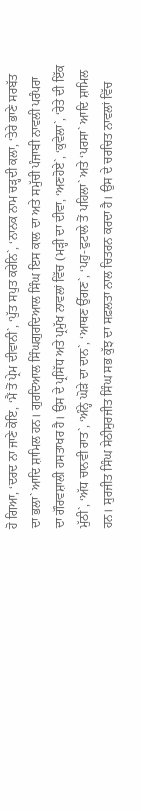ਹੋ ਗਿਆ, ‘ਦਰਦ ਨਾ ਜਾਣੇ ਕੋਇ, ‘ਮੈਂ ਤੋਂ ਪ੍ਰੇਮ ਦੀਵਾਨੀ`, ‘ਪੁੱਤ ਸਪੁਤ ਕਰੇਨਿ`, ‘ਨਾਨਕ ਨਾਮ ਚੜ੍ਹਦੀ ਕਲਾ, ‘ਤੇਰੇ ਭਾਣੇ ਸਰਬੱਤ ਦਾ ਭਲਾ` ਆਦਿ ਸ਼ਾਮਿਲ ਹਨ। ਗੁਰਦਿਆਲ ਸਿੰਘਗੁਰਦਿਆਲ ਸਿੰਘ ਇਸ ਕਾਲ ਦਾ ਅਤੇ ਸਮੁੱਚੀ ਪੰਜਾਬੀ ਨਾਵਲੀ ਪਰੰਪਰਾ ਦਾ ਗੌਰਵਸ਼ਾਲੀ ਹਸਤਾਖਰ ਹੈ। ਉਸ ਦੇ ਪ੍ਰਸਿੱਧ ਅਤੇ ਪ੍ਰਮੁੱਖ ਨਾਵਲਾਂ ਵਿੱਚ (ਮੜ੍ਹੀ ਦਾ ਦੀਵਾ, ‘ਅਣਹੋਏ`, ‘ਕੁਵੇਲਾ`, ‘ਰੇਤੇ ਦੀ ਇੱਕ ਮੁੱਠੀ`, ‘ਅੱਧ ਚਾਨਵੀ ਰਾਤ`, ‘ਅੰਨ੍ਹੇ ਘੋੜੇ ਦਾ ਦਾਨ`, ‘ਆਥਣ ਉੱਗਣ`, ‘ਪਹੁ-ਫੁਟਾਲੇ ਤੋਂ ਪਹਿਲਾ` ਅਤੇ ‘ਪਰਸਾ` ਆਦਿ ਸ਼ਾਮਿਲ ਹਨ। ਸੁਰਜੀਤ ਸਿੰਘ ਸੇਠੀਸੁਰਜੀਤ ਸਿੰਘ ਸਭ ਕੁੱਝ ਦਾ ਸਫ਼ਲਤਾ ਨਾਲ ਚਿਤਰਨ ਕਰਦਾ ਹੈ। ਉਸ ਦੇ ਚਰਚਿਤ ਨਾਵਲਾਂ ਵਿੱਚ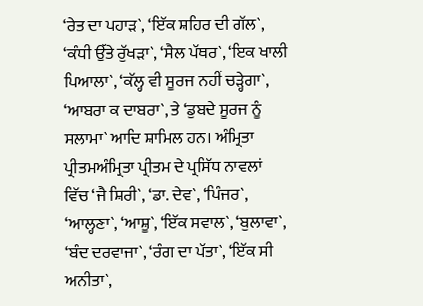‘ਰੇਤ ਦਾ ਪਹਾੜ`, ‘ਇੱਕ ਸ਼ਹਿਰ ਦੀ ਗੱਲ`, ‘ਕੰਧੀ ਉੱਤੇ ਰੁੱਖੜਾ`, ‘ਸੈਲ ਪੱਥਰ`, ‘ਇਕ ਖਾਲੀ ਪਿਆਲਾ`, ‘ਕੱਲ੍ਹ ਵੀ ਸੂਰਜ ਨਹੀਂ ਚੜ੍ਹੇਗਾ`, ‘ਆਬਰਾ ਕ ਦਾਬਰਾ`, ਤੇ ‘ਡੁਬਦੇ ਸੂਰਜ ਨੂੰ ਸਲਾਮਾ` ਆਦਿ ਸ਼ਾਮਿਲ ਹਨ। ਅੰਮ੍ਰਿਤਾ ਪ੍ਰੀਤਮਅੰਮ੍ਰਿਤਾ ਪ੍ਰੀਤਮ ਦੇ ਪ੍ਰਸਿੱਧ ਨਾਵਲਾਂ ਵਿੱਚ ‘ਜੈ ਸ਼ਿਰੀ`, ‘ਡਾ. ਦੇਵ`, ‘ਪਿੰਜਰ`, ‘ਆਲ੍ਹਣਾ`, ‘ਆਸ਼ੂ`, ‘ਇੱਕ ਸਵਾਲ`, ‘ਬੁਲਾਵਾ`, ‘ਬੰਦ ਦਰਵਾਜਾ`, ‘ਰੰਗ ਦਾ ਪੱਤਾ`, ‘ਇੱਕ ਸੀ ਅਨੀਤਾ`,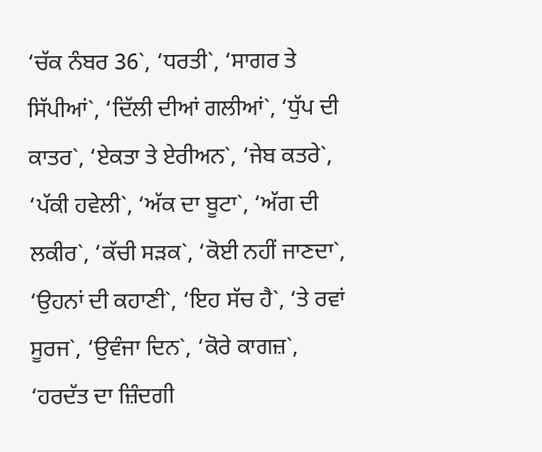‘ਚੱਕ ਨੰਬਰ 36`, ‘ਧਰਤੀ`, ‘ਸਾਗਰ ਤੇ ਸਿੱਪੀਆਂ`, ‘ਦਿੱਲੀ ਦੀਆਂ ਗਲੀਆਂ`, ‘ਧੁੱਪ ਦੀ ਕਾਤਰ`, ‘ਏਕਤਾ ਤੇ ਏਰੀਅਨ`, ‘ਜੇਬ ਕਤਰੇ`, ‘ਪੱਕੀ ਹਵੇਲੀ`, ‘ਅੱਕ ਦਾ ਬੂਟਾ`, ‘ਅੱਗ ਦੀ ਲਕੀਰ`, ‘ਕੱਚੀ ਸੜਕ`, ‘ਕੋਈ ਨਹੀਂ ਜਾਣਦਾ`, ‘ਉਹਨਾਂ ਦੀ ਕਹਾਣੀ`, ‘ਇਹ ਸੱਚ ਹੈ`, ‘ਤੇ ਰਵਾਂ ਸੂਰਜ`, ‘ਉਵੰਜਾ ਦਿਨ`, ‘ਕੋਰੇ ਕਾਗਜ਼`, ‘ਹਰਦੱਤ ਦਾ ਜ਼ਿੰਦਗੀ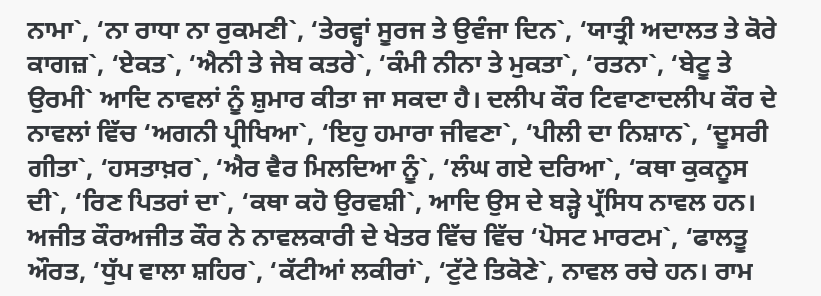ਨਾਮਾ`, ‘ਨਾ ਰਾਧਾ ਨਾ ਰੁਕਮਣੀ`, ‘ਤੇਰਵ੍ਹਾਂ ਸੂਰਜ ਤੇ ਉਵੰਜਾ ਦਿਨ`, ‘ਯਾਤ੍ਰੀ ਅਦਾਲਤ ਤੇ ਕੋਰੇ ਕਾਗਜ਼`, ‘ਏਕਤ`, ‘ਐਨੀ ਤੇ ਜੇਬ ਕਤਰੇ`, ‘ਕੰਮੀ ਨੀਨਾ ਤੇ ਮੁਕਤਾ`, ‘ਰਤਨਾ`, ‘ਬੇਟੂ ਤੇ ਉਰਮੀ` ਆਦਿ ਨਾਵਲਾਂ ਨੂੰ ਸ਼ੁਮਾਰ ਕੀਤਾ ਜਾ ਸਕਦਾ ਹੈ। ਦਲੀਪ ਕੌਰ ਟਿਵਾਣਾਦਲੀਪ ਕੌਰ ਦੇ ਨਾਵਲਾਂ ਵਿੱਚ ‘ਅਗਨੀ ਪ੍ਰੀਖਿਆ`, ‘ਇਹੁ ਹਮਾਰਾ ਜੀਵਣਾ`, ‘ਪੀਲੀ ਦਾ ਨਿਸ਼ਾਨ`, ‘ਦੂਸਰੀ ਗੀਤਾ`, ‘ਹਸਤਾਖ਼ਰ`, ‘ਐਰ ਵੈਰ ਮਿਲਦਿਆ ਨੂੰ`, ‘ਲੰਘ ਗਏ ਦਰਿਆ`, ‘ਕਥਾ ਕੁਕਨੂਸ ਦੀ`, ‘ਰਿਣ ਪਿਤਰਾਂ ਦਾ`, ‘ਕਥਾ ਕਹੋ ਉਰਵਸ਼ੀ`, ਆਦਿ ਉਸ ਦੇ ਬੜ੍ਹੇ ਪ੍ਰੱਸਿਧ ਨਾਵਲ ਹਨ। ਅਜੀਤ ਕੌਰਅਜੀਤ ਕੌਰ ਨੇ ਨਾਵਲਕਾਰੀ ਦੇ ਖੇਤਰ ਵਿੱਚ ਵਿੱਚ ‘ਪੋਸਟ ਮਾਰਟਮ`, ‘ਫਾਲਤੂ ਔਰਤ, ‘ਧੁੱਪ ਵਾਲਾ ਸ਼ਹਿਰ`, ‘ਕੱਟੀਆਂ ਲਕੀਰਾਂ`, ‘ਟੁੱਟੇ ਤਿਕੋਣੇ`, ਨਾਵਲ ਰਚੇ ਹਨ। ਰਾਮ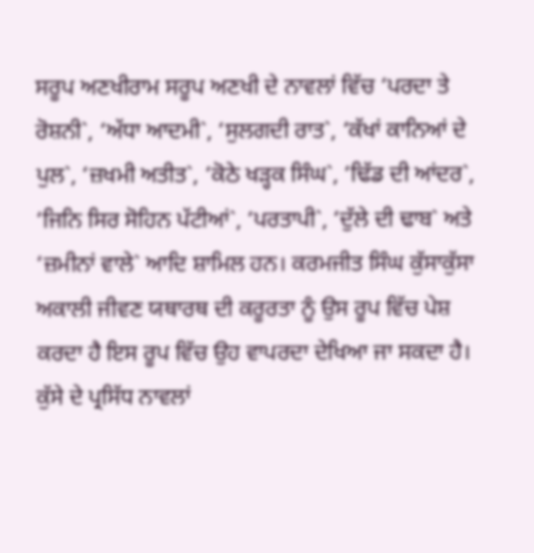ਸਰੂਪ ਅਣਖੀਰਾਮ ਸਰੂਪ ਅਣਖੀ ਦੇ ਨਾਵਲਾਂ ਵਿੱਚ ‘ਪਰਦਾ ਤੇ ਰੋਸ਼ਨੀ`, ‘ਅੱਧਾ ਆਦਮੀ`, ‘ਸੁਲਗਦੀ ਰਾਤ`, ‘ਕੱਖਾਂ ਕਾਨਿਆਂ ਦੇ ਪੁਲ`, ‘ਜ਼ਖਮੀ ਅਤੀਤ`, ‘ਕੋਠੇ ਖੜ੍ਹਕ ਸਿੰਘ`, ‘ਢਿੱਡ ਦੀ ਆਂਦਰ`, ‘ਜਿਨਿ ਸਿਰ ਸੋਹਿਨ ਪੱਟੀਆਂ`, ‘ਪਰਤਾਪੀ`, ‘ਦੁੱਲੇ ਦੀ ਢਾਬ` ਅਤੇ ‘ਜ਼ਮੀਨਾਂ ਵਾਲੇ` ਆਦਿ ਸ਼ਾਮਿਲ ਹਨ। ਕਰਮਜੀਤ ਸਿੰਘ ਕੁੱਸਾਕੁੱਸਾ ਅਕਾਲੀ ਜੀਵਣ ਯਥਾਰਥ ਦੀ ਕਰੂਰਤਾ ਨੂੰ ਉਸ ਰੂਪ ਵਿੱਚ ਪੇਸ਼ ਕਰਦਾ ਹੈ ਇਸ ਰੂਪ ਵਿੱਚ ਉਹ ਵਾਪਰਦਾ ਦੇਖਿਆ ਜਾ ਸਕਦਾ ਹੈ। ਕੁੱਸੇ ਦੇ ਪ੍ਰਸਿੱਧ ਨਾਵਲਾਂ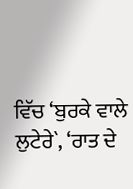ਵਿੱਚ ‘ਬੁਰਕੇ ਵਾਲੇ ਲੁਟੇਰੇ`, ‘ਰਾਤ ਦੇ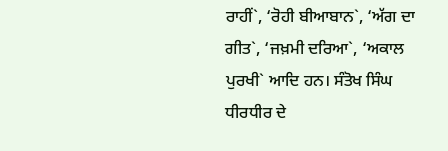ਰਾਹੀਂ`, ‘ਰੋਹੀ ਬੀਆਬਾਨ`, ‘ਅੱਗ ਦਾ ਗੀਤ`, ‘ਜਖ਼ਮੀ ਦਰਿਆ`, ‘ਅਕਾਲ ਪੁਰਖੀ` ਆਦਿ ਹਨ। ਸੰਤੋਖ ਸਿੰਘ ਧੀਰਧੀਰ ਦੇ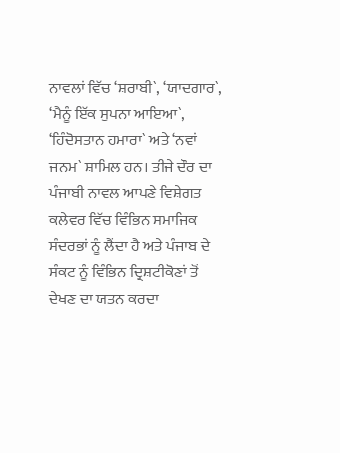ਨਾਵਲਾਂ ਵਿੱਚ ‘ਸ਼ਰਾਬੀ`, ‘ਯਾਦਗਾਰ`, ‘ਮੈਨੂੰ ਇੱਕ ਸੁਪਨਾ ਆਇਆ`, ‘ਹਿੰਦੋਸਤਾਨ ਹਮਾਰਾ` ਅਤੇ ‘ਨਵਾਂ ਜਨਮ` ਸ਼ਾਮਿਲ ਹਨ। ਤੀਜੇ ਦੌਰ ਦਾ ਪੰਜਾਬੀ ਨਾਵਲ ਆਪਣੇ ਵਿਸ਼ੇਗਤ ਕਲੇਵਰ ਵਿੱਚ ਵਿੰਭਿਨ ਸਮਾਜਿਕ ਸੰਦਰਭਾਂ ਨੂੰ ਲੈਂਦਾ ਹੈ ਅਤੇ ਪੰਜਾਬ ਦੇ ਸੰਕਟ ਨੂੰ ਵਿੰਭਿਨ ਦ੍ਰਿਸ਼ਟੀਕੋਣਾਂ ਤੋਂ ਦੇਖਣ ਦਾ ਯਤਨ ਕਰਦਾ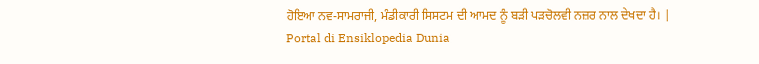ਹੋਇਆ ਨਵ-ਸਾਮਰਾਜੀ, ਮੰਡੀਕਾਰੀ ਸਿਸਟਮ ਦੀ ਆਮਦ ਨੂੰ ਬੜੀ ਪੜਚੋਲਵੀ ਨਜ਼ਰ ਨਾਲ ਦੇਖਦਾ ਹੈ। |
Portal di Ensiklopedia Dunia